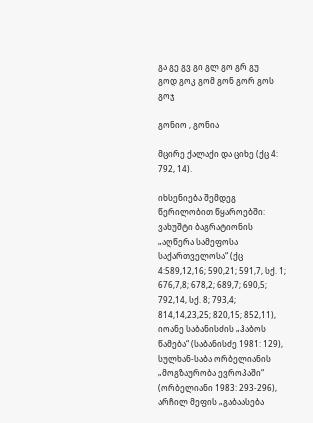გა გე გვ გი გლ გო გრ გუ
გოდ გოკ გომ გონ გორ გოს გოჯ

გონიო , გონია

მცირე ქალაქი და ციხე (ქც 4: 792, 14).

იხსენიება შემდეგ წერილობით წყაროებში: ვახუშტი ბაგრატიონის „აღწერა სამეფოსა საქართველოსა“ (ქც 4:589,12,16; 590,21; 591,7, სქ. 1; 676,7,8; 678,2; 689,7; 690,5; 792,14, სქ. 8; 793,4; 814,14,23,25; 820,15; 852,11), იოანე საბანისძის „ჰაბოს წამება“ (საბანისძე 1981: 129), სულხან-საბა ორბელიანის „მოგზაურობა ევროპაში“ (ორბელიანი 1983: 293-296), არჩილ მეფის „გაბაასება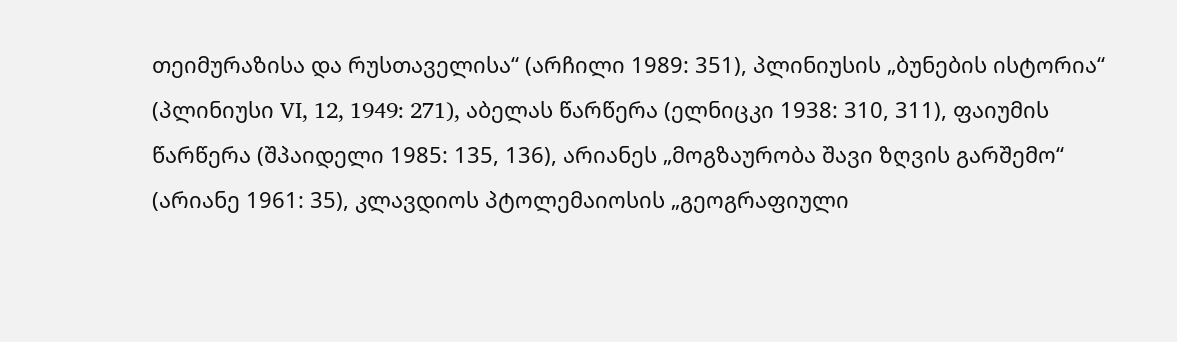თეიმურაზისა და რუსთაველისა“ (არჩილი 1989: 351), პლინიუსის „ბუნების ისტორია“ (პლინიუსი VI, 12, 1949: 271), აბელას წარწერა (ელნიცკი 1938: 310, 311), ფაიუმის წარწერა (შპაიდელი 1985: 135, 136), არიანეს „მოგზაურობა შავი ზღვის გარშემო“ (არიანე 1961: 35), კლავდიოს პტოლემაიოსის „გეოგრაფიული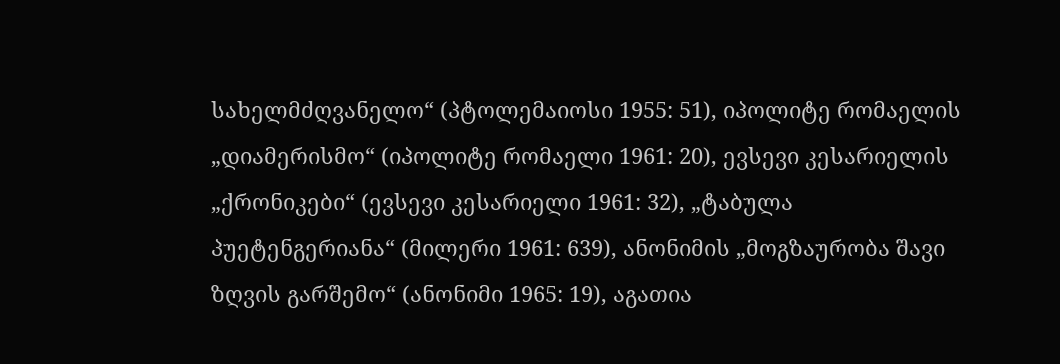სახელმძღვანელო“ (პტოლემაიოსი 1955: 51), იპოლიტე რომაელის „დიამერისმო“ (იპოლიტე რომაელი 1961: 20), ევსევი კესარიელის „ქრონიკები“ (ევსევი კესარიელი 1961: 32), „ტაბულა პუეტენგერიანა“ (მილერი 1961: 639), ანონიმის „მოგზაურობა შავი ზღვის გარშემო“ (ანონიმი 1965: 19), აგათია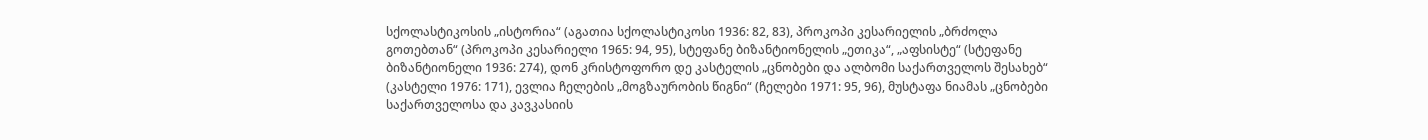სქოლასტიკოსის „ისტორია“ (აგათია სქოლასტიკოსი 1936: 82, 83), პროკოპი კესარიელის „ბრძოლა გოთებთან“ (პროკოპი კესარიელი 1965: 94, 95), სტეფანე ბიზანტიონელის „ეთიკა“, „აფსისტე“ (სტეფანე ბიზანტიონელი 1936: 274), დონ კრისტოფორო დე კასტელის „ცნობები და ალბომი საქართველოს შესახებ“ (კასტელი 1976: 171), ევლია ჩელების „მოგზაურობის წიგნი“ (ჩელები 1971: 95, 96), მუსტაფა ნიამას „ცნობები საქართველოსა და კავკასიის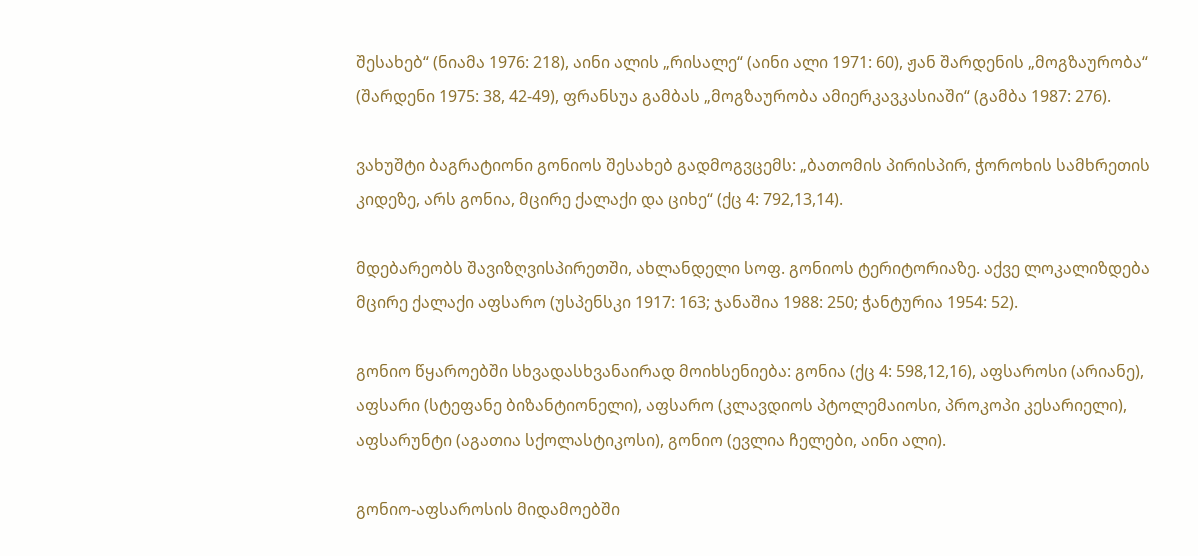შესახებ“ (ნიამა 1976: 218), აინი ალის „რისალე“ (აინი ალი 1971: 60), ჟან შარდენის „მოგზაურობა“ (შარდენი 1975: 38, 42-49), ფრანსუა გამბას „მოგზაურობა ამიერკავკასიაში“ (გამბა 1987: 276).

ვახუშტი ბაგრატიონი გონიოს შესახებ გადმოგვცემს: „ბათომის პირისპირ, ჭოროხის სამხრეთის კიდეზე, არს გონია, მცირე ქალაქი და ციხე“ (ქც 4: 792,13,14).

მდებარეობს შავიზღვისპირეთში, ახლანდელი სოფ. გონიოს ტერიტორიაზე. აქვე ლოკალიზდება მცირე ქალაქი აფსარო (უსპენსკი 1917: 163; ჯანაშია 1988: 250; ჭანტურია 1954: 52).

გონიო წყაროებში სხვადასხვანაირად მოიხსენიება: გონია (ქც 4: 598,12,16), აფსაროსი (არიანე), აფსარი (სტეფანე ბიზანტიონელი), აფსარო (კლავდიოს პტოლემაიოსი, პროკოპი კესარიელი), აფსარუნტი (აგათია სქოლასტიკოსი), გონიო (ევლია ჩელები, აინი ალი).

გონიო-აფსაროსის მიდამოებში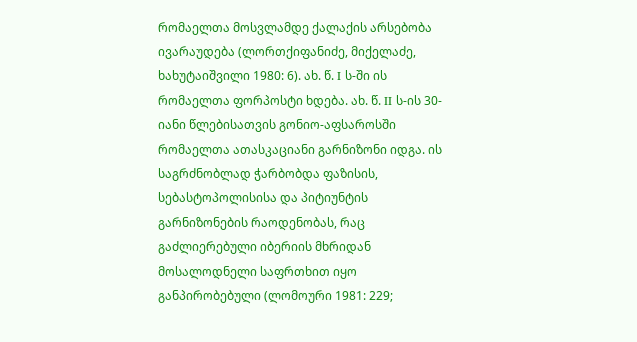რომაელთა მოსვლამდე ქალაქის არსებობა ივარაუდება (ლორთქიფანიძე, მიქელაძე, ხახუტაიშვილი 1980: 6). ახ. წ. I ს-ში ის რომაელთა ფორპოსტი ხდება. ახ. წ. II ს-ის 30-იანი წლებისათვის გონიო-აფსაროსში რომაელთა ათასკაციანი გარნიზონი იდგა. ის საგრძნობლად ჭარბობდა ფაზისის, სებასტოპოლისისა და პიტიუნტის გარნიზონების რაოდენობას, რაც გაძლიერებული იბერიის მხრიდან მოსალოდნელი საფრთხით იყო განპირობებული (ლომოური 1981: 229;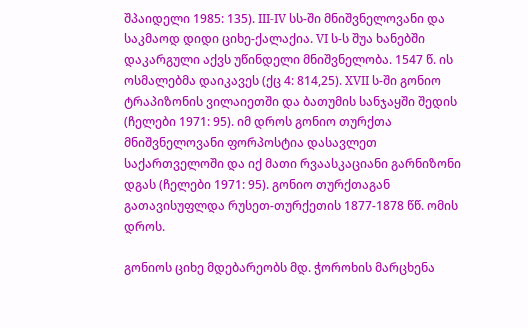შპაიდელი 1985: 135). III-IV სს-ში მნიშვნელოვანი და საკმაოდ დიდი ციხე-ქალაქია. VI ს-ს შუა ხანებში დაკარგული აქვს უწინდელი მნიშვნელობა. 1547 წ. ის ოსმალებმა დაიკავეს (ქც 4: 814,25). XVII ს-ში გონიო ტრაპიზონის ვილაიეთში და ბათუმის სანჯაყში შედის (ჩელები 1971: 95). იმ დროს გონიო თურქთა მნიშვნელოვანი ფორპოსტია დასავლეთ საქართველოში და იქ მათი რვაასკაციანი გარნიზონი დგას (ჩელები 1971: 95). გონიო თურქთაგან გათავისუფლდა რუსეთ-თურქეთის 1877-1878 წწ. ომის დროს.

გონიოს ციხე მდებარეობს მდ. ჭოროხის მარცხენა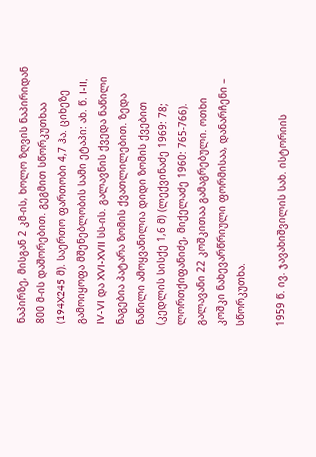ნაპირზე, მისგან 2 კმ-ის, ხოლო ზღვის ნაპირიდან 800 მ-ის დაშორებით. გეგმით სწორკუთხაა (194X245 მ). საერთო ფართობი 4,7 ჰა. ციხეზე გამოიყოფა მშენებლობის სამი ეტაპი: ახ. წ. I-II, IV-VI და XVI-XVII სს-ის. გალავნის ქვედა ნაწილი ნაგებია პატარა ზომის ქვათლილებით. ზედა ნაწილი ამოყვანილია დიდი ზომის ქვებით (კედლის სისქე 1,6 მ) (ლექვინაძე 1969: 78; ლორთქიფანიძე, მიქელაძე 1960: 765-766). გალავანი 22 კოშკითაა გამაგრებული. ოთხი კოშკი ნახევარწრიული ფორმისაა, დანარჩენი – სწორკუთხა.

1959 წ. ივ. ჯავახიშვილის სახ. ისტორიის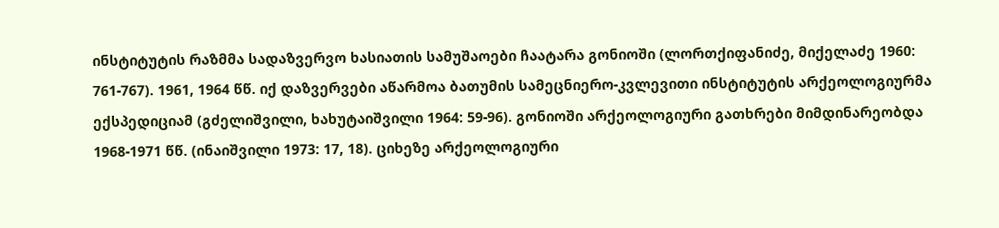ინსტიტუტის რაზმმა სადაზვერვო ხასიათის სამუშაოები ჩაატარა გონიოში (ლორთქიფანიძე, მიქელაძე 1960: 761-767). 1961, 1964 წწ. იქ დაზვერვები აწარმოა ბათუმის სამეცნიერო-კვლევითი ინსტიტუტის არქეოლოგიურმა ექსპედიციამ (გძელიშვილი, ხახუტაიშვილი 1964: 59-96). გონიოში არქეოლოგიური გათხრები მიმდინარეობდა 1968-1971 წწ. (ინაიშვილი 1973: 17, 18). ციხეზე არქეოლოგიური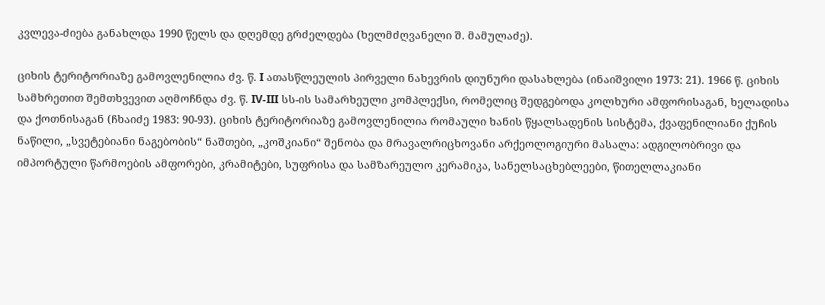კვლევა-ძიება განახლდა 1990 წელს და დღემდე გრძელდება (ხელმძღვანელი შ. მამულაძე).

ციხის ტერიტორიაზე გამოვლენილია ძვ. წ. I ათასწლეულის პირველი ნახევრის დიუნური დასახლება (ინაიშვილი 1973: 21). 1966 წ. ციხის სამხრეთით შემთხვევით აღმოჩნდა ძვ. წ. IV-III სს-ის სამარხეული კომპლექსი, რომელიც შედგებოდა კოლხური ამფორისაგან, ხელადისა და ქოთნისაგან (ჩხაიძე 1983: 90-93). ციხის ტერიტორიაზე გამოვლენილია რომაული ხანის წყალსადენის სისტემა, ქვაფენილიანი ქუჩის ნაწილი, „სვეტებიანი ნაგებობის“ ნაშთები, „კოშკიანი“ შენობა და მრავალრიცხოვანი არქეოლოგიური მასალა: ადგილობრივი და იმპორტული წარმოების ამფორები, კრამიტები, სუფრისა და სამზარეულო კერამიკა, სანელსაცხებლეები, წითელლაკიანი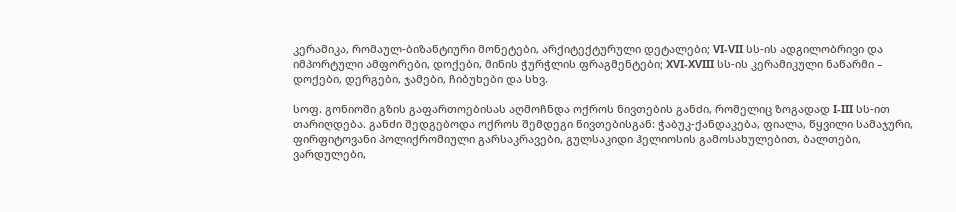კერამიკა, რომაულ-ბიზანტიური მონეტები, არქიტექტურული დეტალები; VI-VII სს-ის ადგილობრივი და იმპორტული ამფორები, დოქები, მინის ჭურჭლის ფრაგმენტები; XVI-XVIII სს-ის კერამიკული ნაწარმი – დოქები, დერგები, ჯამები, ჩიბუხები და სხვ.

სოფ. გონიოში გზის გაფართოებისას აღმოჩნდა ოქროს ნივთების განძი, რომელიც ზოგადად I-III სს-ით თარიღდება. განძი შედგებოდა ოქროს შემდეგი ნივთებისგან: ჭაბუკ-ქანდაკება, ფიალა, წყვილი სამაჯური, ფირფიტოვანი პოლიქრომიული გარსაკრავები, გულსაკიდი ჰელიოსის გამოსახულებით, ბალთები, ვარდულები,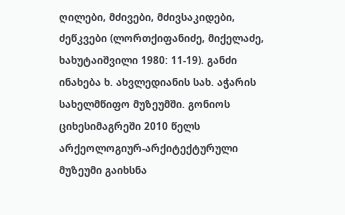ღილები, მძივები, მძივსაკიდები, ძეწკვები (ლორთქიფანიძე, მიქელაძე, ხახუტაიშვილი 1980: 11-19). განძი ინახება ხ. ახვლედიანის სახ. აჭარის სახელმწიფო მუზეუმში. გონიოს ციხესიმაგრეში 2010 წელს არქეოლოგიურ-არქიტექტურული მუზეუმი გაიხსნა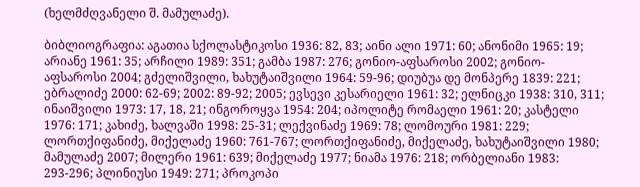(ხელმძღვანელი შ. მამულაძე).

ბიბლიოგრაფია: აგათია სქოლასტიკოსი 1936: 82, 83; აინი ალი 1971: 60; ანონიმი 1965: 19; არიანე 1961: 35; არჩილი 1989: 351; გამბა 1987: 276; გონიო-აფსაროსი 2002; გონიო-აფსაროსი 2004; გძელიშვილი, ხახუტაიშვილი 1964: 59-96; დიუბუა დე მონპერე 1839: 221; ებრალიძე 2000: 62-69; 2002: 89-92; 2005; ევსევი კესარიელი 1961: 32; ელნიცკი 1938: 310, 311; ინაიშვილი 1973: 17, 18, 21; ინგოროყვა 1954: 204; იპოლიტე რომაელი 1961: 20; კასტელი 1976: 171; კახიძე, ხალვაში 1998: 25-31; ლექვინაძე 1969: 78; ლომოური 1981: 229; ლორთქიფანიძე, მიქელაძე 1960: 761-767; ლორთქიფანიძე, მიქელაძე, ხახუტაიშვილი 1980; მამულაძე 2007; მილერი 1961: 639; მიქელაძე 1977; ნიამა 1976: 218; ორბელიანი 1983: 293-296; პლინიუსი 1949: 271; პროკოპი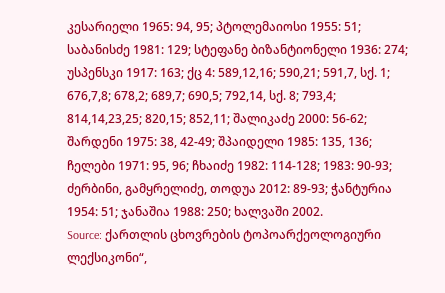კესარიელი 1965: 94, 95; პტოლემაიოსი 1955: 51; საბანისძე 1981: 129; სტეფანე ბიზანტიონელი 1936: 274; უსპენსკი 1917: 163; ქც 4: 589,12,16; 590,21; 591,7, სქ. 1; 676,7,8; 678,2; 689,7; 690,5; 792,14, სქ. 8; 793,4; 814,14,23,25; 820,15; 852,11; შალიკაძე 2000: 56-62; შარდენი 1975: 38, 42-49; შპაიდელი 1985: 135, 136; ჩელები 1971: 95, 96; ჩხაიძე 1982: 114-128; 1983: 90-93; ძერბინი, გამყრელიძე, თოდუა 2012: 89-93; ჭანტურია 1954: 51; ჯანაშია 1988: 250; ხალვაში 2002.
Source: ქართლის ცხოვრების ტოპოარქეოლოგიური ლექსიკონი“,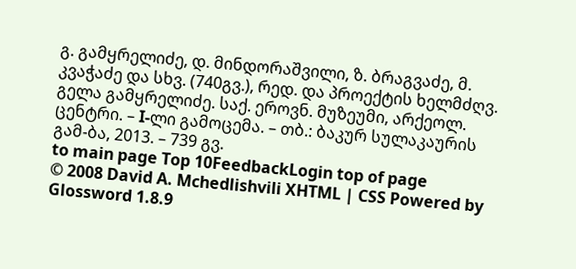გ. გამყრელიძე, დ. მინდორაშვილი, ზ. ბრაგვაძე, მ. კვაჭაძე და სხვ. (740გვ.), რედ. და პროექტის ხელმძღვ. გელა გამყრელიძე. საქ. ეროვნ. მუზეუმი, არქეოლ. ცენტრი. – I-ლი გამოცემა. – თბ.: ბაკურ სულაკაურის გამ-ბა, 2013. – 739 გვ.
to main page Top 10FeedbackLogin top of page
© 2008 David A. Mchedlishvili XHTML | CSS Powered by Glossword 1.8.9